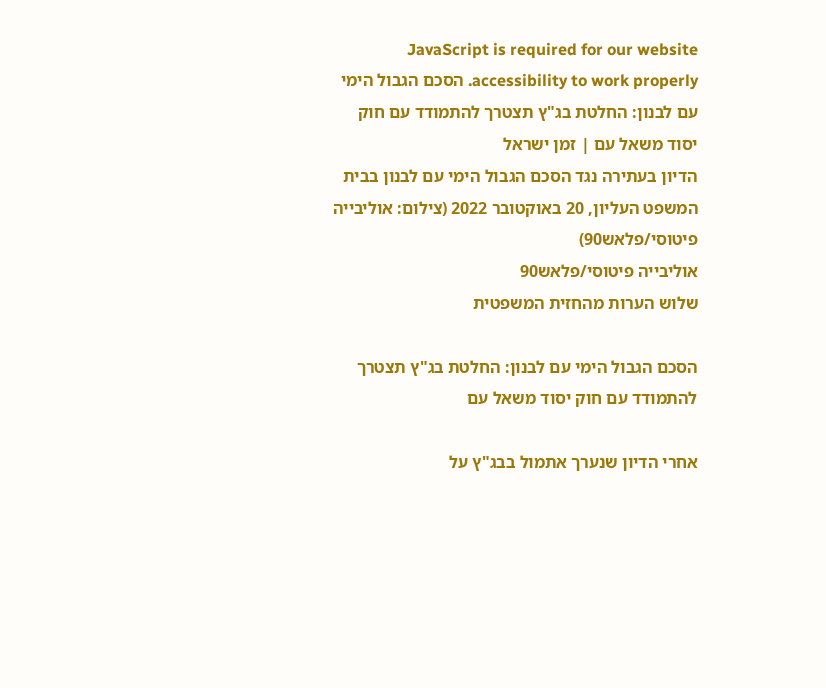JavaScript is required for our website accessibility to work properly. הסכם הגבול הימי עם לבנון: החלטת בג"ץ תצטרך להתמודד עם חוק יסוד משאל עם | זמן ישראל
הדיון בעתירה נגד הסכם הגבול הימי עם לבנון בבית המשפט העליון, 20 באוקטובר 2022 (צילום: אוליבייה פיטוסי/פלאש90)
אוליבייה פיטוסי/פלאש90
שלוש הערות מהחזית המשפטית

הסכם הגבול הימי עם לבנון: החלטת בג"ץ תצטרך להתמודד עם חוק יסוד משאל עם

אחרי הדיון שנערך אתמול בבג"ץ על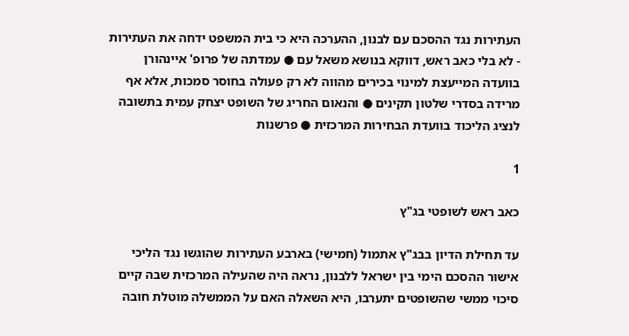העתירות נגד ההסכם עם לבנון, ההערכה היא כי בית המשפט ידחה את העתירות - לא בלי כאב ראש, דווקא בנושא משאל עם ● עמדתה של פרופ' איינהורן בוועדה המייעצת למינוי בכירים מהווה לא רק פעולה בחוסר סמכות, אלא אף מרידה בסדרי שלטון תקינים ● והנאום החריג של השופט יצחק עמית בתשובה לנציג הליכוד בוועדת הבחירות המרכזית ● פרשנות

1

כאב ראש לשופטי בג"ץ

עד תחילת הדיון בבג"ץ אתמול (חמישי) בארבע העתירות שהוגשו נגד הליכי אישור ההסכם הימי בין ישראל ללבנון, נראה היה שהעילה המרכזית שבה קיים סיכוי ממשי שהשופטים יתערבו, היא השאלה האם על הממשלה מוטלת חובה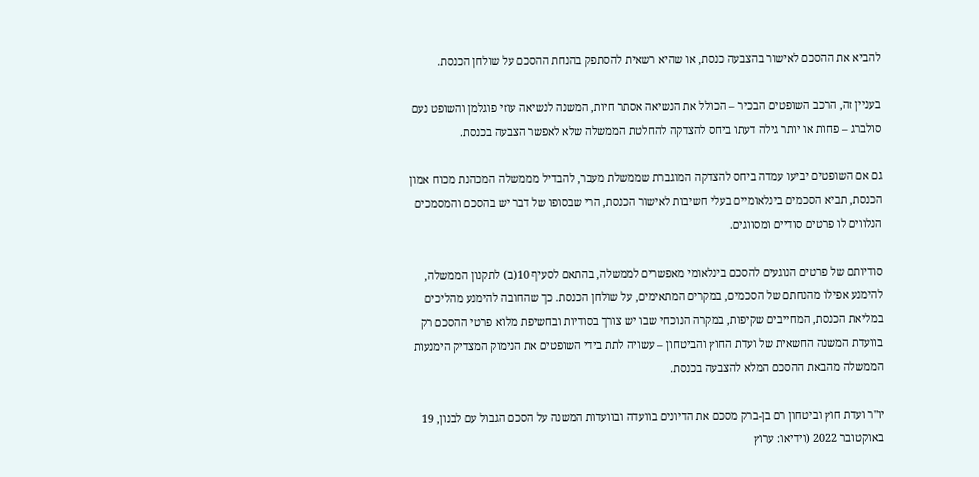להביא את ההסכם לאישור בהצבעה כנסת, או שהיא רשאית להסתפק בהנחת ההסכם על שולחן הכנסת.

בעניין זה, הרכב השופטים הבכיר – הכולל את הנשיאה אסתר חיות, המשנה לנשיאה עוזי פוגלמן והשופט נעם סולברג – פחות או יותר גילה דעתו ביחס להצדקה להחלטת הממשלה שלא לאפשר הצבעה בכנסת.

גם אם השופטים יביעו עמדה ביחס להצדקה המוגברת שממשלת מעבר, להבדיל מממשלה המכהנת מכוח אמון הכנסת, תביא הסכמים בינלאומיים בעלי חשיבות לאישור הכנסת, הרי שבסופו של דבר יש בהסכם והמסמכים הנלווים לו פרטים סודיים ומסווגים.

סודיותם של פרטים הנוגעים להסכם בינלאומי מאפשרים לממשלה, בהתאם לסעיף 10(ב) לתקנון הממשלה, להימנע אפילו מהנחתם של הסכמים, במקרים המתאימים, על שולחן הכנסת. כך שהחובה להימנע מהליכים במליאת הכנסת, המחייבים שקיפות, במקרה הנוכחי שבו יש צורך בסודיות ובחשיפת מלוא פרטי ההסכם רק בוועדת המשנה החשאית של ועדת החוץ והביטחון – עשויה לתת בידי השופטים את הנימוק המצדיק הימנעות הממשלה מהבאת ההסכם המלא להצבעה בכנסת.

יו"ר ועדת חוץ וביטחון רם בן-ברק מסכם את הדיונים בוועדה ובוועדות המשנה על הסכם הגבול עם לבנון, 19 באוקטובר 2022 (וידיאו: ערוץ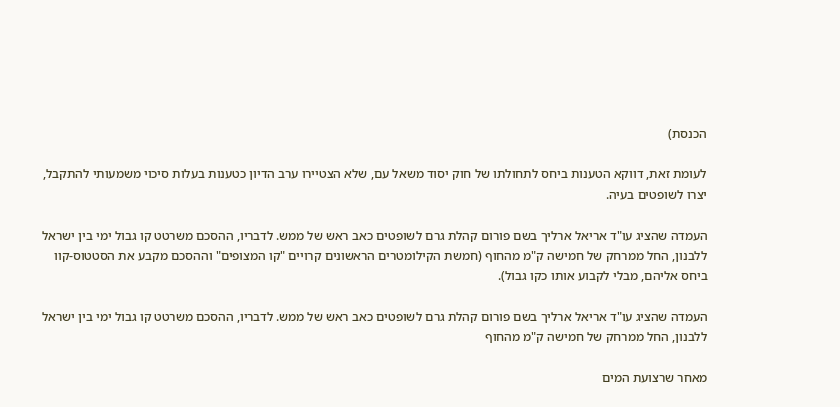הכנסת)

לעומת זאת, דווקא הטענות ביחס לתחולתו של חוק יסוד משאל עם, שלא הצטיירו ערב הדיון כטענות בעלות סיכוי משמעותי להתקבל, יצרו לשופטים בעיה.

העמדה שהציג עו"ד אריאל ארליך בשם פורום קהלת גרם לשופטים כאב ראש של ממש. לדבריו, ההסכם משרטט קו גבול ימי בין ישראל ללבנון, החל ממרחק של חמישה ק"מ מהחוף (חמשת הקילומטרים הראשונים קרויים "קו המצופים" וההסכם מקבע את הסטטוס-קוו ביחס אליהם, מבלי לקבוע אותו כקו גבול).

העמדה שהציג עו"ד אריאל ארליך בשם פורום קהלת גרם לשופטים כאב ראש של ממש. לדבריו, ההסכם משרטט קו גבול ימי בין ישראל ללבנון, החל ממרחק של חמישה ק"מ מהחוף

מאחר שרצועת המים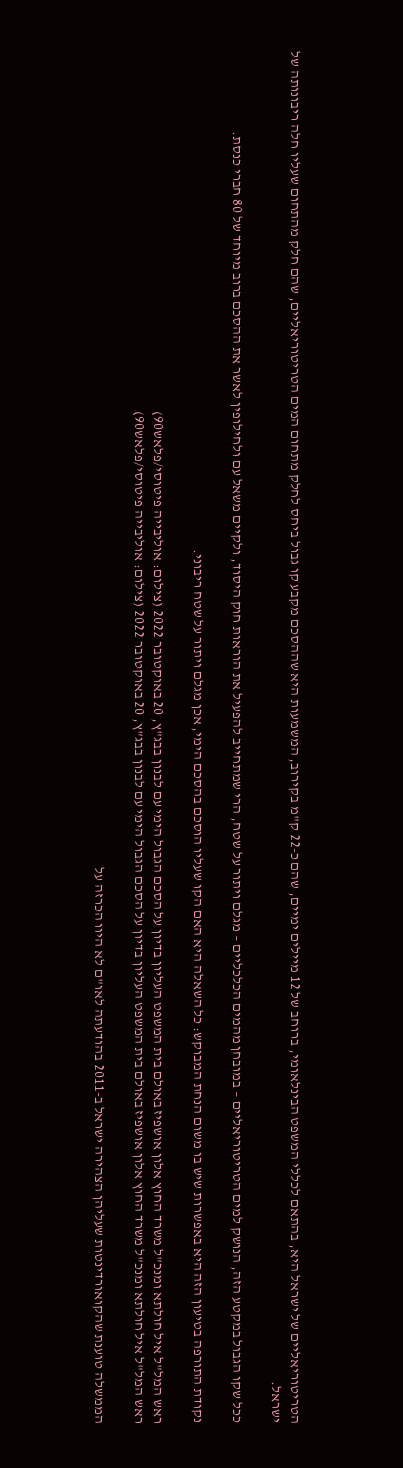הטריטוריאליים של ישראל היא, בהתאם לכללי המשפט הבינלאומי, ברוחב של 12 מיילים ימיים, שהם כ-22 ק"מ בקירוב, המשמעות היא שההסכם מקבע קו גבול ביחס לחלק מתחום המים הטריטוריאליים, שהם חלק מהתחום שעליו חלה ריבונותה של ישראל.

ככל שקו הגבול במקטע הזה, הנושק למים הטריטוריאליים – במובחן מהמים הכלכליים – מגלם ויתור על שטח, הרי שמתחייב להפעיל את הוראות חוק היסוד, ולקיים משאל עם ולחילופין לאשר את ההסכם ברוב מיוחד של 80 חברי כנסת.

נקודת התורפה בטיעון הזה היא באפשרות שיש בו משום הנחת המבוקש: כל השאלה היא האם הקו שעליו הוסכם בהסכם הימי, אכן מגלם ויתור על שטח ריבוני.

ראש המל"ל איל חולתא ומנכ"ל משרד החוץ אלון אושפיז באולם בית המשפט העליון בדיון על הסכם הגבול הימי עם לבנון בבג"ץ, 20 באוקטובר 2022 (צילום: אוליבייה פיטוסי/פלאש90)
ראש המל"ל איל חולתא ומנכ"ל משרד החוץ אלון אושפיז באולם בית המשפט העליון בדיון על הסכם הגבול הימי עם לבנון בבג"ץ, 20 באוקטובר 2022 (צילום: אוליבייה פיטוסי/פלאש90)

הממשלה טוענת שהקואורדינטות שעליהן הצהירה ישראל ב-2011 בהודעתה לאו"ם לא היוו הכרזה על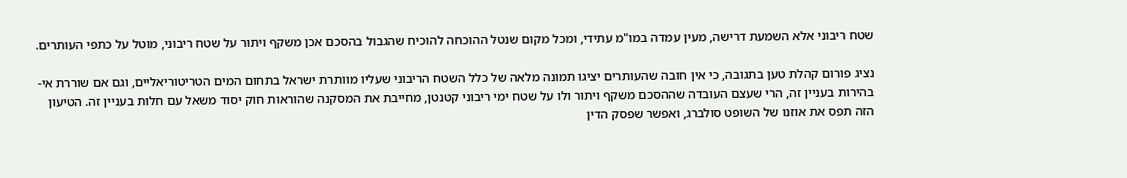שטח ריבוני אלא השמעת דרישה, מעין עמדה במו"מ עתידי, ומכל מקום שנטל ההוכחה להוכיח שהגבול בהסכם אכן משקף ויתור על שטח ריבוני, מוטל על כתפי העותרים.

נציג פורום קהלת טען בתגובה, כי אין חובה שהעותרים יציגו תמונה מלאה של כלל השטח הריבוני שעליו מוותרת ישראל בתחום המים הטריטוריאליים, וגם אם שוררת אי-בהירות בעניין זה, הרי שעצם העובדה שההסכם משקף ויתור ולו על שטח ימי ריבוני קטנטן, מחייבת את המסקנה שהוראות חוק יסוד משאל עם חלות בעניין זה. הטיעון הזה תפס את אוזנו של השופט סולברג, ואפשר שפסק הדין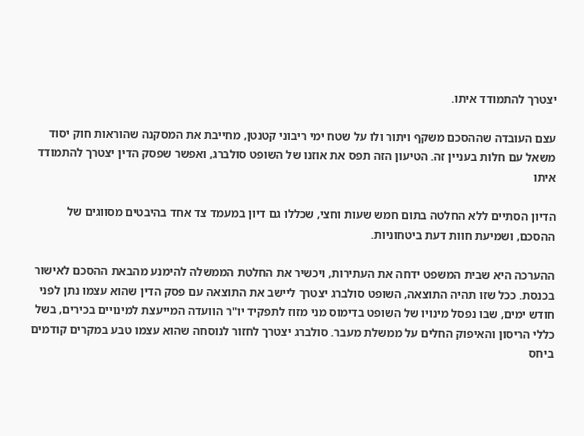יצטרך להתמודד איתו.

עצם העובדה שההסכם משקף ויתור ולו על שטח ימי ריבוני קטנטן, מחייבת את המסקנה שהוראות חוק יסוד משאל עם חלות בעניין זה. הטיעון הזה תפס את אוזנו של השופט סולברג, ואפשר שפסק הדין יצטרך להתמודד איתו

הדיון הסתיים ללא החלטה בתום חמש שעות וחצי, שכללו גם דיון במעמד צד אחד בהיבטים מסווגים של ההסכם, ושמיעת חוות דעת ביטחוניות.

ההערכה היא שבית המשפט ידחה את העתירות, ויכשיר את החלטת הממשלה להימנע מהבאת ההסכם לאישור בכנסת. ככל שזו תהיה התוצאה, השופט סולברג יצטרך ליישב את התוצאה עם פסק הדין שהוא עצמו נתן לפני חודש ימים, שבו נפסל מינויו של השופט בדימוס מני מזוז לתפקיד יו"ר הוועדה המייעצת למינויים בכירים, בשל כללי הריסון והאיפוק החלים על ממשלת מעבר. סולברג יצטרך לחזור לנוסחה שהוא עצמו טבע במקרים קודמים ביחס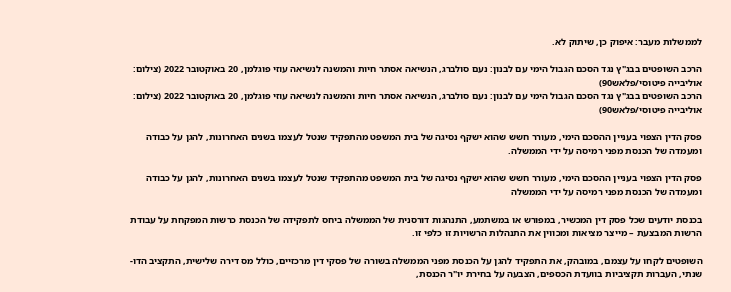לממשלות מעבר: איפוק כן, שיתוק לא.

הרכב השופטים בבג"ץ נגד הסכם הגבול הימי עם לבנון: נעם סולברג, הנשיאה אסתר חיות והמשנה לנשיאה עוזי פוגלמן, 20 באוקטובר 2022 (צילום: אוליבייה פיטוסי/פלאש90)
הרכב השופטים בבג"ץ נגד הסכם הגבול הימי עם לבנון: נעם סולברג, הנשיאה אסתר חיות והמשנה לנשיאה עוזי פוגלמן, 20 באוקטובר 2022 (צילום: אוליבייה פיטוסי/פלאש90)

פסק הדין הצפוי בעניין ההסכם הימי, מעורר חשש שהוא ישקף נסיגה של בית המשפט מהתפקיד שנטל לעצמו בשנים האחרונות, להגן על כבודה ומעמדה של הכנסת מפני רמיסה על ידי הממשלה.

פסק הדין הצפוי בעניין ההסכם הימי, מעורר חשש שהוא ישקף נסיגה של בית המשפט מהתפקיד שנטל לעצמו בשנים האחרונות, להגן על כבודה ומעמדה של הכנסת מפני רמיסה על ידי הממשלה

בכנסת יודעים שכל פסק דין המכשיר, במפורש או במשתמע, התנהגות דורסנית של הממשלה ביחס לתפקידה של הכנסת כרשות המפקחת על עבודת הרשות המבצעת – מייצר מציאות ומכווין את התנהלות הרשויות זו כלפי זו.

השופטים לקחו על עצמם, במובהק, את התפקיד להגן על הכנסת מפני הממשלה בשורה של פסקי דין מרכזיים, כולל מס דירה שלישית, התקציב הדו-שנתי, העברות תקציביות בוועדת הכספים, הצבעה על בחירת יו"ר הכנסת,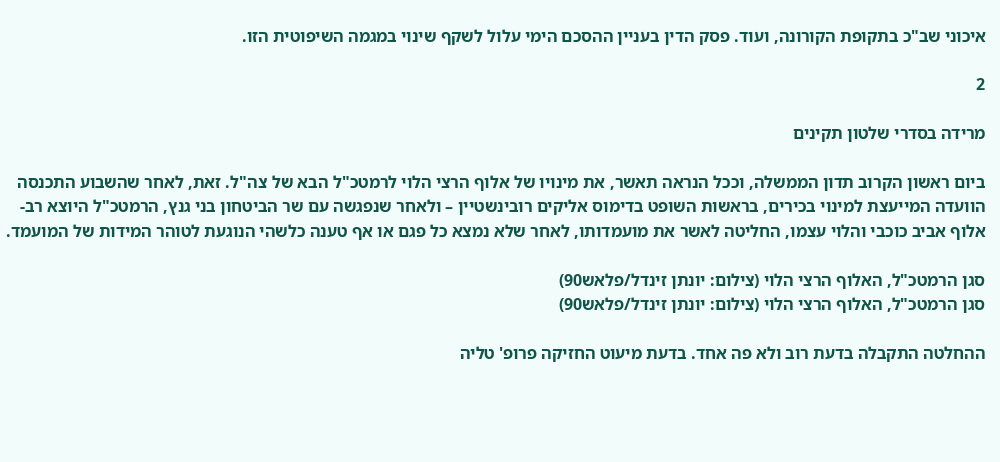איכוני שב"כ בתקופת הקורונה, ועוד. פסק הדין בעניין ההסכם הימי עלול לשקף שינוי במגמה השיפוטית הזו.

2

מרידה בסדרי שלטון תקינים

ביום ראשון הקרוב תדון הממשלה, וככל הנראה תאשר, את מינויו של אלוף הרצי הלוי לרמטכ"ל הבא של צה"ל. זאת, לאחר שהשבוע התכנסה הוועדה המייעצת למינוי בכירים, בראשות השופט בדימוס אליקים רובינשטיין – ולאחר שנפגשה עם שר הביטחון בני גנץ, הרמטכ"ל היוצא רב-אלוף אביב כוכבי והלוי עצמו, החליטה לאשר את מועמדותו, לאחר שלא נמצא כל פגם או אף טענה כלשהי הנוגעת לטוהר המידות של המועמד.

סגן הרמטכ"ל, האלוף הרצי הלוי (צילום: יונתן זינדל/פלאש90)
סגן הרמטכ"ל, האלוף הרצי הלוי (צילום: יונתן זינדל/פלאש90)

ההחלטה התקבלה בדעת רוב ולא פה אחד. בדעת מיעוט החזיקה פרופ' טליה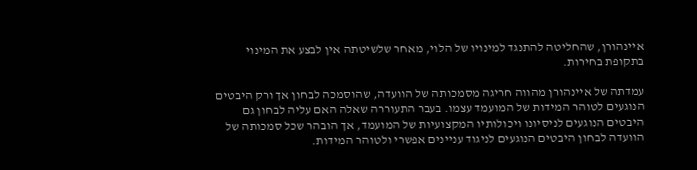איינהורן, שהחליטה להתנגד למינויו של הלוי, מאחר שלשיטתה אין לבצע את המינוי בתקופת בחירות.

עמדתה של איינהורן מהווה חריגה מסמכותה של הוועדה, שהוסמכה לבחון אך ורק היבטים הנוגעים לטוהר המידות של המועמד עצמו. בעבר התעוררה שאלה האם עליה לבחון גם היבטים הנוגעים לניסיונו ויכולותיו המקצועיות של המועמד, אך הובהר שכל סמכותה של הוועדה לבחון היבטים הנוגעים לניגוד עניינים אפשרי ולטוהר המידות.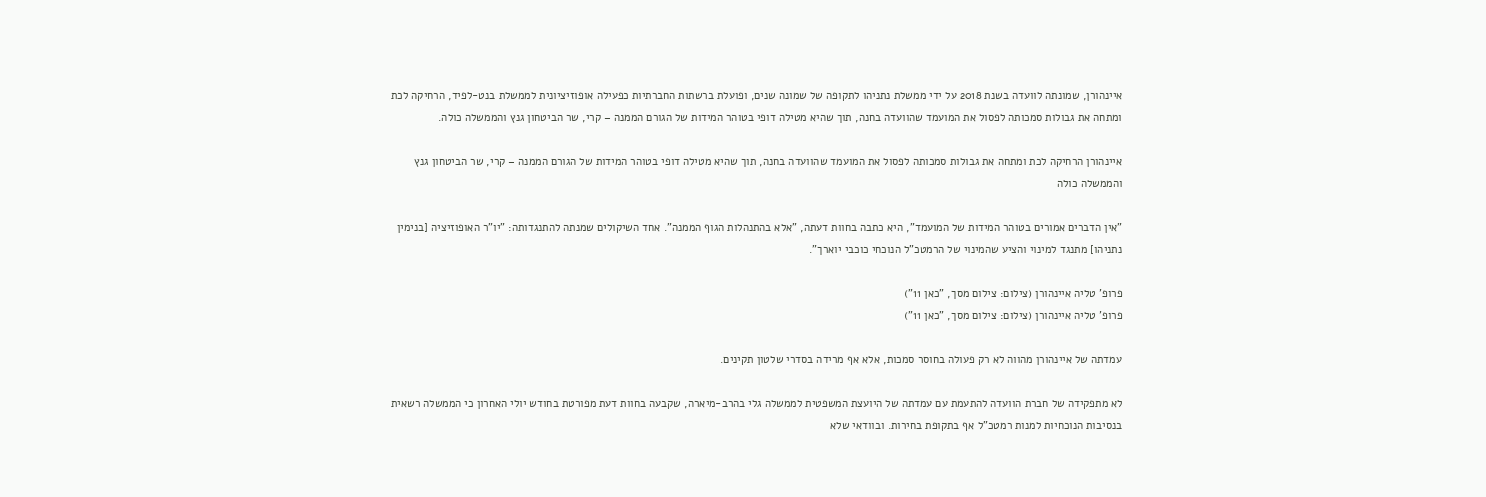איינהורן, שמונתה לוועדה בשנת 2018 על ידי ממשלת נתניהו לתקופה של שמונה שנים, ופועלת ברשתות החברתיות כפעילה אופוזיציונית לממשלת בנט-לפיד, הרחיקה לכת ומתחה את גבולות סמכותה לפסול את המועמד שהוועדה בחנה, תוך שהיא מטילה דופי בטוהר המידות של הגורם הממנה – קרי, שר הביטחון גנץ והממשלה כולה.

איינהורן הרחיקה לכת ומתחה את גבולות סמכותה לפסול את המועמד שהוועדה בחנה, תוך שהיא מטילה דופי בטוהר המידות של הגורם הממנה – קרי, שר הביטחון גנץ והממשלה כולה

"אין הדברים אמורים בטוהר המידות של המועמד", היא כתבה בחוות דעתה, "אלא בהתנהלות הגוף הממנה". אחד השיקולים שמנתה להתנגדותה: "יו"ר האופוזיציה [בנימין נתניהו] מתנגד למינוי והציע שהמינוי של הרמטכ"ל הנוכחי כוכבי יוארך".

פרופ' טליה איינהורן (צילום: צילום מסך, "כאן 11")
פרופ' טליה איינהורן (צילום: צילום מסך, "כאן 11")

עמדתה של איינהורן מהווה לא רק פעולה בחוסר סמכות, אלא אף מרידה בסדרי שלטון תקינים.

לא מתפקידה של חברת הוועדה להתעמת עם עמדתה של היועצת המשפטית לממשלה גלי בהרב-מיארה, שקבעה בחוות דעת מפורטת בחודש יולי האחרון כי הממשלה רשאית בנסיבות הנוכחיות למנות רמטכ"ל אף בתקופת בחירות. ובוודאי שלא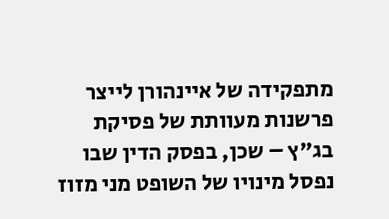מתפקידה של איינהורן לייצר פרשנות מעוותת של פסיקת בג"ץ – שכן, בפסק הדין שבו נפסל מינויו של השופט מני מזוז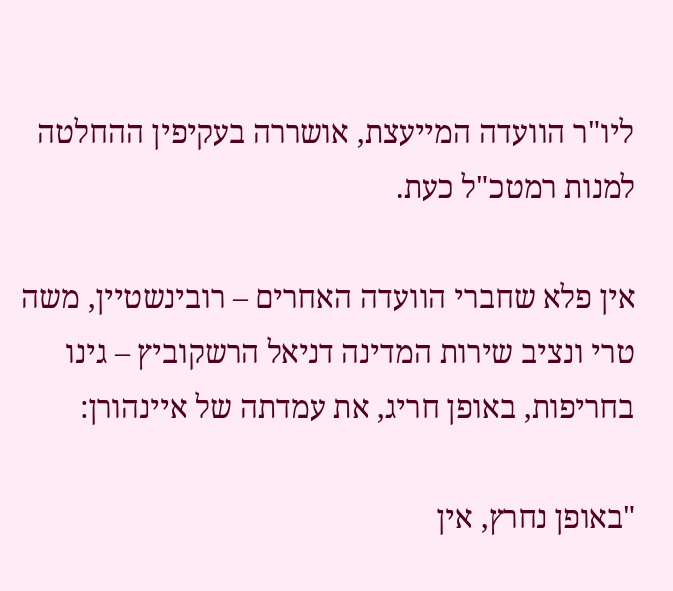ליו"ר הוועדה המייעצת, אושררה בעקיפין ההחלטה למנות רמטכ"ל כעת.

אין פלא שחברי הוועדה האחרים – רובינשטיין, משה טרי ונציב שירות המדינה דניאל הרשקוביץ – גינו בחריפות, באופן חריג, את עמדתה של איינהורן:

"באופן נחרץ, אין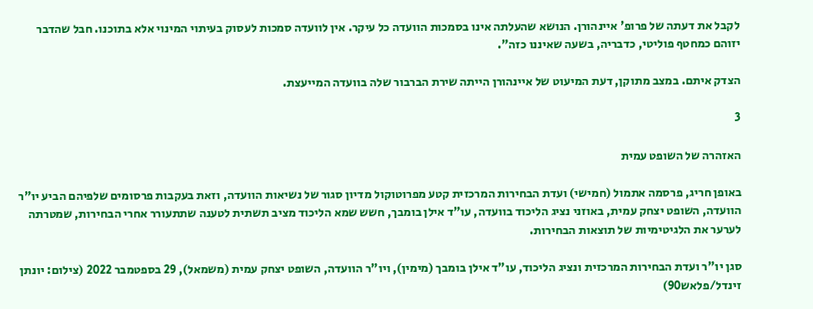לקבל את דעתה של פרופ' איינהורן. הנושא שהעלתה אינו בסמכות הוועדה כל עיקר. אין לוועדה סמכות לעסוק בעיתוי המינוי אלא בתוכנו. חבל שהדבר יזוהם כמחטף פוליטי, כדבריה, בשעה שאיננו כזה".

הצדק איתם. במצב מתוקן, דעת המיעוט של איינהורן הייתה שירת הברבור שלה בוועדה המייעצת.

3

האזהרה של השופט עמית

באופן חריג, פרסמה אתמול (חמישי) ועדת הבחירות המרכזית קטע מפרוטוקול מדיון סגור של נשיאות הוועדה, וזאת בעקבות פרסומים שלפיהם הביע יו"ר הוועדה, השופט יצחק עמית, באוזני נציג הליכוד בוועדה, עו"ד אילן בומבך, חשש שמא הליכוד מציב תשתית לטענה שתתעורר אחרי הבחירות, שמטרתה לערער את הלגיטימיות של תוצאות הבחירות.

סגן יו"ר ועדת הבחירות המרכזית ונציג הליכוד, עו"ד אילן בומבך (מימין), ויו"ר הוועדה, השופט יצחק עמית (משמאל), 29 בספטמבר 2022 (צילום: יונתן זינדל/פלאש90)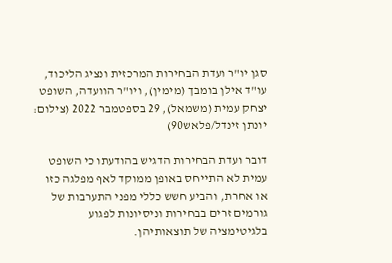סגן יו"ר ועדת הבחירות המרכזית ונציג הליכוד, עו"ד אילן בומבך (מימין), ויו"ר הוועדה, השופט יצחק עמית (משמאל), 29 בספטמבר 2022 (צילום: יונתן זינדל/פלאש90)

דובר ועדת הבחירות הדגיש בהודעתו כי השופט עמית לא התייחס באופן ממוקד לאף מפלגה כזו או אחרת, והביע חשש כללי מפני התערבות של גורמים זרים בבחירות וניסיונות לפגוע בלגיטימציה של תוצאותיהן.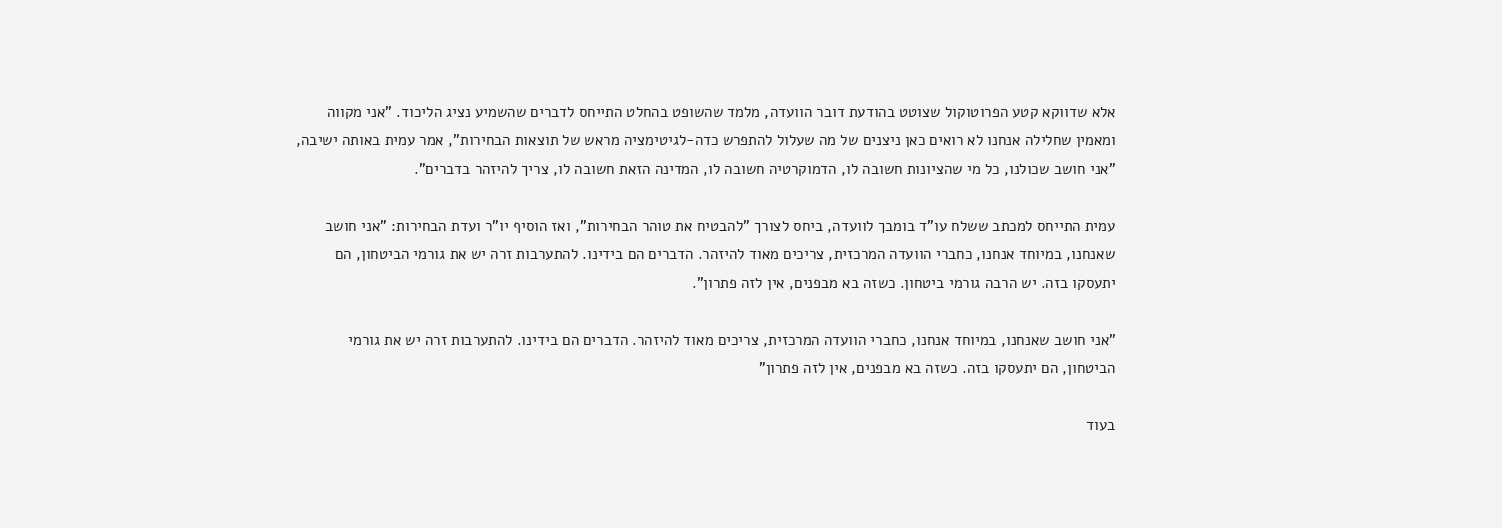אלא שדווקא קטע הפרוטוקול שצוטט בהודעת דובר הוועדה, מלמד שהשופט בהחלט התייחס לדברים שהשמיע נציג הליכוד. "אני מקווה ומאמין שחלילה אנחנו לא רואים כאן ניצנים של מה שעלול להתפרש כדה-לגיטימציה מראש של תוצאות הבחירות", אמר עמית באותה ישיבה, "אני חושב שכולנו, כל מי שהציונות חשובה לו, הדמוקרטיה חשובה לו, המדינה הזאת חשובה לו, צריך להיזהר בדברים".

עמית התייחס למכתב ששלח עו"ד בומבך לוועדה, ביחס לצורך "להבטיח את טוהר הבחירות", ואז הוסיף יו"ר ועדת הבחירות: "אני חושב שאנחנו, במיוחד אנחנו, כחברי הוועדה המרכזית, צריכים מאוד להיזהר. הדברים הם בידינו. להתערבות זרה יש את גורמי הביטחון, הם יתעסקו בזה. יש הרבה גורמי ביטחון. כשזה בא מבפנים, אין לזה פתרון".

"אני חושב שאנחנו, במיוחד אנחנו, כחברי הוועדה המרכזית, צריכים מאוד להיזהר. הדברים הם בידינו. להתערבות זרה יש את גורמי הביטחון, הם יתעסקו בזה. כשזה בא מבפנים, אין לזה פתרון"

בעוד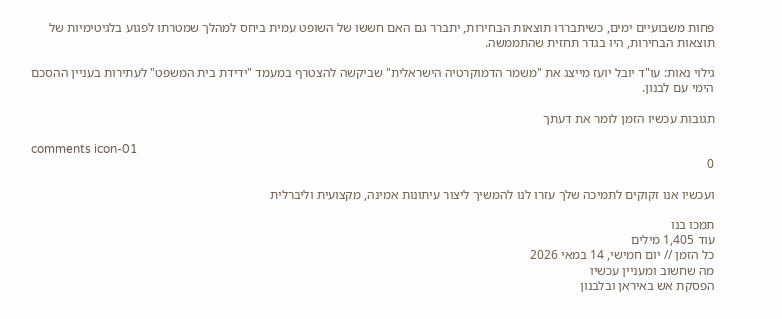פחות משבועיים ימים, כשיתבררו תוצאות הבחירות, יתברר גם האם חששו של השופט עמית ביחס למהלך שמטרתו לפגוע בלגיטימיות של תוצאות הבחירות, היו בגדר תחזית שהתממשה.

גילוי נאות: עו"ד יובל יועז מייצג את "משמר הדמוקרטיה הישראלית" שביקשה להצטרף במעמד "ידידת בית המשפט" לעתירות בעניין ההסכם הימי עם לבנון.

תגובות עכשיו הזמן לומר את דעתך

comments icon-01
0

ועכשיו אנו זקוקים לתמיכה שלך עזרו לנו להמשיך ליצור עיתונות אמינה, מקצועית וליברלית

תמכו בנו
עוד 1,405 מילים
כל הזמן // יום חמישי, 14 במאי 2026
מה שחשוב ומעניין עכשיו
הפסקת אש באיראן ובלבנון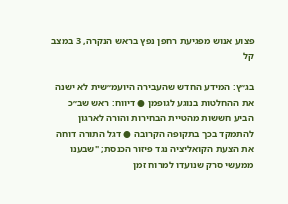פצוע אנוש מפגיעת רחפן נפץ בראש הנקרה, 3 במצב קל

בג״ץ: המידע החדש שהעבירה היועמ״שית לא ישנה את ההחלטות בנוגע לגופמן ● דיווח: ראש שב״כ הביע חששות מהטיית הבחירות והורה לארגון להתמקד בכך בתקופה הקרובה ● דגל התורה דוחה את הצעת הקואליציה נגד פיזור הכנסת; "שבענו ממעשי סרק שנועדו למרוח זמן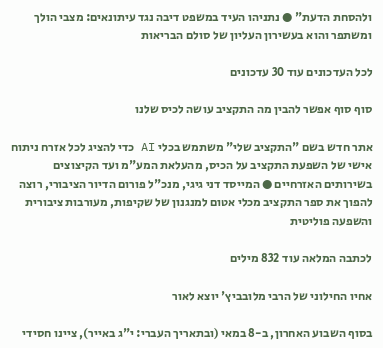ולהסחת הדעת" ● נתניהו העיד במשפט דיבה נגד עיתונאים: מצבי הולך ומשתפר והוא בעשירון העליון של סולם הבריאות

לכל העדכונים עוד 30 עדכונים

סוף סוף אפשר להבין מה התקציב עושה לכיס שלנו

אתר חדש בשם "התקציב שלי" משתמש בכלי AI כדי להציג לכל אזרח ניתוח אישי של השפעת התקציב על הכיס, מהעלאת המע"מ ועד הקיצוצים בשירותים האזרחיים ● המייסד דני גיגי, מנכ"ל פורום הדיור הציבורי, רוצה להפוך את ספר התקציב מכלי אטום למנגנון של שקיפות, מעורבות ציבורית והשפעה פוליטית

לכתבה המלאה עוד 832 מילים

אחיו החילוני של הרבי מלובביץ' יוצא לאור

בסוף השבוע האחרון, ב-8 במאי (ובתאריך העברי: י"ג באייר), ציינו חסידי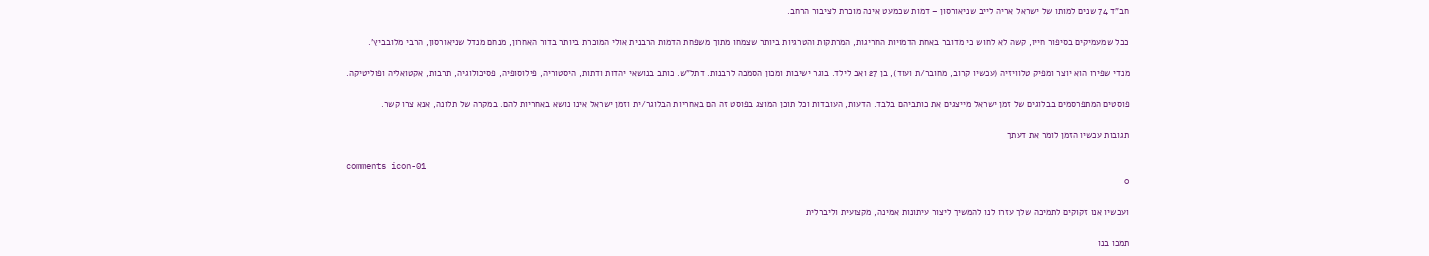חב"ד 74 שנים למותו של ישראל אריה לייב שניאורסון – דמות שכמעט אינה מוכרת לציבור הרחב.

ככל שמעמיקים בסיפור חייו, קשה לא לחוש כי מדובר באחת הדמויות החריגות, המרתקות והטרגיות ביותר שצמחו מתוך משפחת הדמות הרבנית אולי המוכרת ביותר בדור האחרון, מנחם מנדל שניאורסון, הרבי מלובביץ'.

מנדי שפירו הוא יוצר ומפיק טלוויזיה (עכשיו קרוב, מחובר/ת ועוד), בן 27 ואב לילד. בוגר ישיבות ומכון הסמכה לרבנות. דתל"ש. כותב בנושאי יהדות ודתות, היסטוריה, פילוסופיה, פסיכולוגיה, תרבות, אקטואליה ופוליטיקה.

פוסטים המתפרסמים בבלוגים של זמן ישראל מייצגים את כותביהם בלבד. הדעות, העובדות וכל תוכן המוצג בפוסט זה הם באחריות הבלוגר/ית וזמן ישראל אינו נושא באחריות להם. במקרה של תלונה, אנא צרו קשר.

תגובות עכשיו הזמן לומר את דעתך

comments icon-01
0

ועכשיו אנו זקוקים לתמיכה שלך עזרו לנו להמשיך ליצור עיתונות אמינה, מקצועית וליברלית

תמכו בנו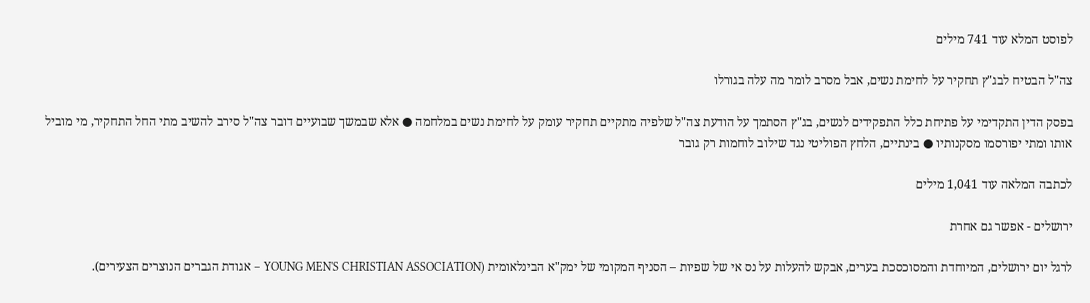לפוסט המלא עוד 741 מילים

צה"ל הבטיח לבג"ץ תחקיר על לחימת נשים, אבל מסרב לומר מה עלה בגורלו

בפסק הדין התקדימי על פתיחת כלל התפקידים לנשים, בג"ץ הסתמך על הודעת צה"ל שלפיה מתקיים תחקיר עומק על לחימת נשים במלחמה ● אלא שבמשך שבועיים דובר צה"ל סירב להשיב מתי החל התחקיר, מי מוביל אותו ומתי יפורסמו מסקנותיו ● בינתיים, הלחץ הפוליטי נגד שילוב לוחמות רק גובר

לכתבה המלאה עוד 1,041 מילים

ירושלים - אפשר גם אחרת

לרגל יום ירושלים, המיוחדת והמסוכסכת בערים, אבקש להעלות על נס אי של שפיות – הסניף המקומי של ימק"א הבינלאומית (YOUNG MEN'S CHRISTIAN ASSOCIATION – אגודת הגברים הנוצרים הצעירים).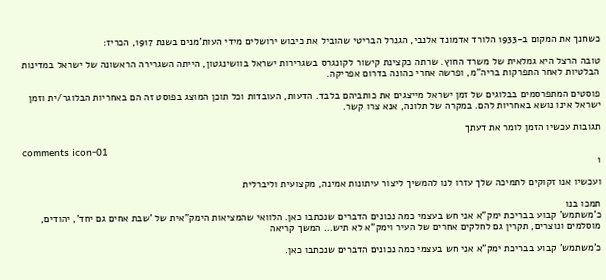כשחנך את המקום ב-1933 הלורד אדמונד אלנבי, הגנרל הבריטי שהוביל את כיבוש ירושלים מידי העות'מנים בשנת 1917, הכריז:

טובה הרצל היא גמלאית של משרד החוץ. שרתה כקצינת קישור לקונגרס בשגרירות ישראל בוושינגטון, הייתה השגרירה הראשונה של ישראל במדינות הבלטיות לאחר התפרקות בריה"מ, ופרשה אחרי כהונה בדרום אפריקה.

פוסטים המתפרסמים בבלוגים של זמן ישראל מייצגים את כותביהם בלבד. הדעות, העובדות וכל תוכן המוצג בפוסט זה הם באחריות הבלוגר/ית וזמן ישראל אינו נושא באחריות להם. במקרה של תלונה, אנא צרו קשר.

תגובות עכשיו הזמן לומר את דעתך

comments icon-01
1

ועכשיו אנו זקוקים לתמיכה שלך עזרו לנו להמשיך ליצור עיתונות אמינה, מקצועית וליברלית

תמכו בנו
כ'משתמש' קבוע בבריכת ימק"א אני חש בעצמי כמה נכונים הדברים שנכתבו כאן. הלוואי שהמציאות הימק"אית של 'שבת אחים גם יחד', יהודים, מוסלמים ונוצרים, תקרין גם לחלקים אחרים של העיר וימק"א לא תיש... המשך קריאה

כ'משתמש' קבוע בבריכת ימק"א אני חש בעצמי כמה נכונים הדברים שנכתבו כאן.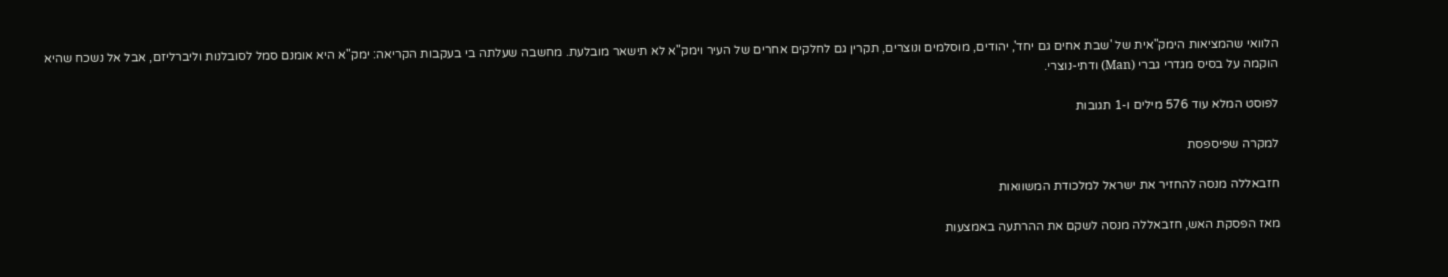הלוואי שהמציאות הימק"אית של 'שבת אחים גם יחד', יהודים, מוסלמים ונוצרים, תקרין גם לחלקים אחרים של העיר וימק"א לא תישאר מובלעת. מחשבה שעלתה בי בעקבות הקריאה: ימק"א היא אומנם סמל לסובלנות וליברליזם, אבל אל נשכח שהיא הוקמה על בסיס מגדרי גברי (Man) ודתי-נוצרי.

לפוסט המלא עוד 576 מילים ו-1 תגובות

למקרה שפיספסת

חזבאללה מנסה להחזיר את ישראל למלכודת המשוואות

מאז הפסקת האש, חזבאללה מנסה לשקם את ההרתעה באמצעות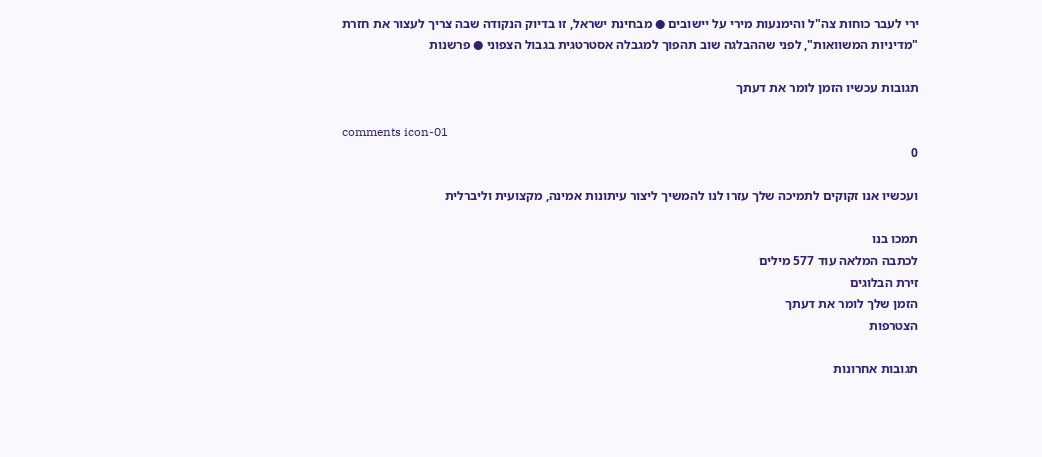ירי לעבר כוחות צה"ל והימנעות מירי על יישובים ● מבחינת ישראל, זו בדיוק הנקודה שבה צריך לעצור את חזרת "מדיניות המשוואות", לפני שההבלגה שוב תהפוך למגבלה אסטרטגית בגבול הצפוני ● פרשנות

תגובות עכשיו הזמן לומר את דעתך

comments icon-01
0

ועכשיו אנו זקוקים לתמיכה שלך עזרו לנו להמשיך ליצור עיתונות אמינה, מקצועית וליברלית

תמכו בנו
לכתבה המלאה עוד 577 מילים
זירת הבלוגים
הזמן שלך לומר את דעתך
הצטרפות

תגובות אחרונות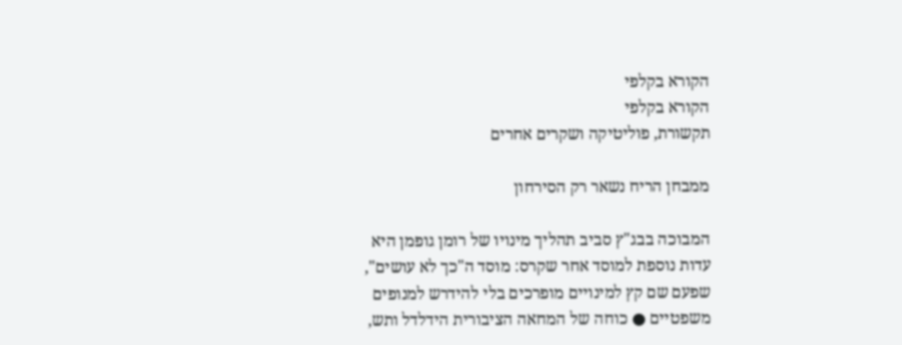הקורא בקלפי
הקורא בקלפי
תקשורת, פוליטיקה ושקרים אחרים

ממבחן הריח נשאר רק הסירחון

המבוכה בבג"ץ סביב תהליך מינויו של רומן גופמן היא עדות נוספת למוסד אחר שקרס: מוסד ה"כך לא עושים", שפעם שם קץ למינויים מופרכים בלי להידרש למנופים משפטיים ● כוחה של המחאה הציבורית הידלדל ותש,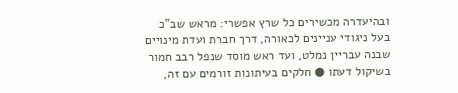ובהיעדרה מכשירים כל שרץ אפשרי: מראש שב"כ בעל ניגודי עניינים לכאורה, דרך חברת ועדת מינויים שבנה עבריין נמלט, ועד ראש מוסד שנפל רבב חמור בשיקול דעתו ● חלקים בעיתונות זורמים עם זה,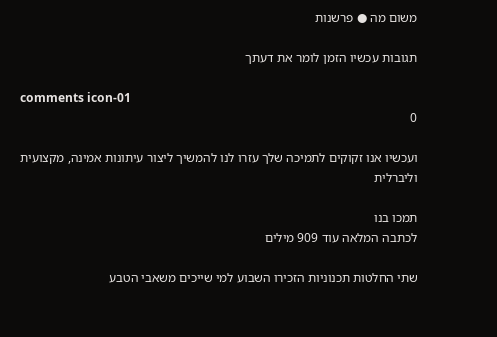משום מה ● פרשנות

תגובות עכשיו הזמן לומר את דעתך

comments icon-01
0

ועכשיו אנו זקוקים לתמיכה שלך עזרו לנו להמשיך ליצור עיתונות אמינה, מקצועית וליברלית

תמכו בנו
לכתבה המלאה עוד 909 מילים

שתי החלטות תכנוניות הזכירו השבוע למי שייכים משאבי הטבע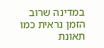במדינה שרוב הזמן נראית כמו תאונת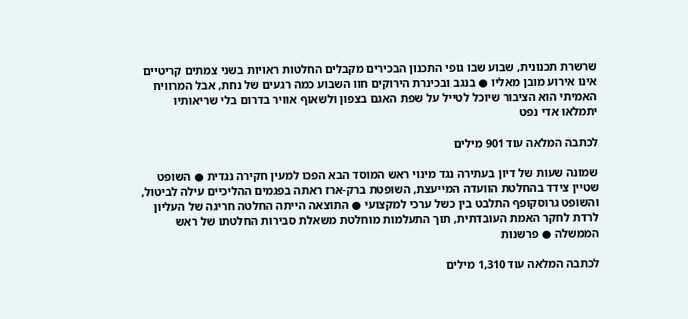שרשרת תכנונית, שבוע שבו גופי התכנון הבכירים מקבלים החלטות ראויות בשני צמתים קריטיים אינו אירוע מובן מאליו ● בנגב ובכינרת הירוקים חוו השבוע כמה רגעים של נחת, אבל המרוויח האמיתי הוא הציבור שיוכל לטייל על שפת האגם בצפון ולשאוף אוויר בדרום בלי שריאותיו יתמלאו אדי נפט

לכתבה המלאה עוד 901 מילים

שמונה שעות של דיון בעתירה נגד מינוי ראש המוסד הבא הפכו למעין חקירה נגדית ● השופט שטיין צידד בהחלטת הוועדה המייעצת, השופטת ברק-ארז ראתה בפגמים ההליכיים עילה לביטול, והשופט גרוסקופף התלבט בין כשל ערכי למקצועי ● התוצאה הייתה החלטה חריגה של העליון לרדת לחקר האמת העובדתית, תוך התעלמות מוחלטת משאלת סבירות החלטתו של ראש הממשלה ● פרשנות

לכתבה המלאה עוד 1,310 מילים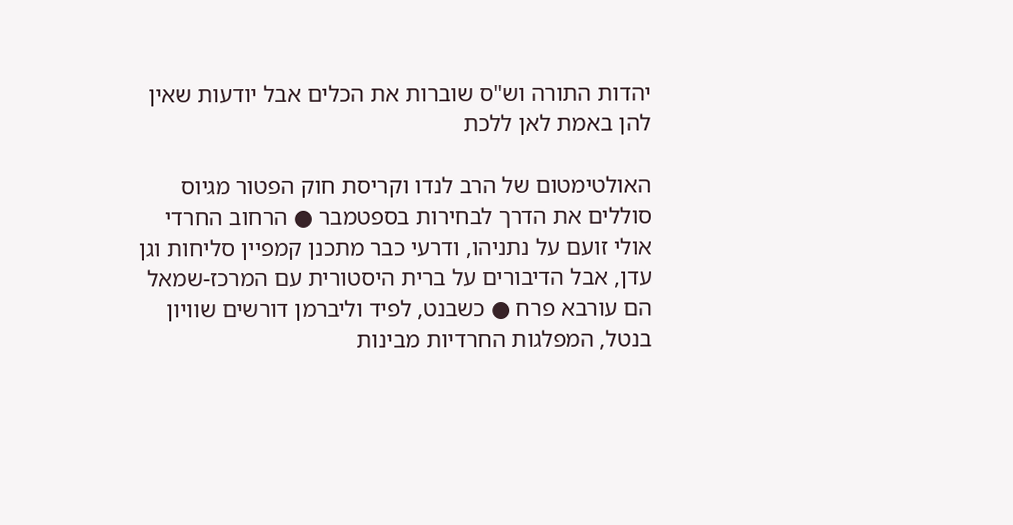יהדות התורה וש"ס שוברות את הכלים אבל יודעות שאין להן באמת לאן ללכת

האולטימטום של הרב לנדו וקריסת חוק הפטור מגיוס סוללים את הדרך לבחירות בספטמבר ● הרחוב החרדי אולי זועם על נתניהו, ודרעי כבר מתכנן קמפיין סליחות וגן עדן, אבל הדיבורים על ברית היסטורית עם המרכז-שמאל הם עורבא פרח ● כשבנט, לפיד וליברמן דורשים שוויון בנטל, המפלגות החרדיות מבינות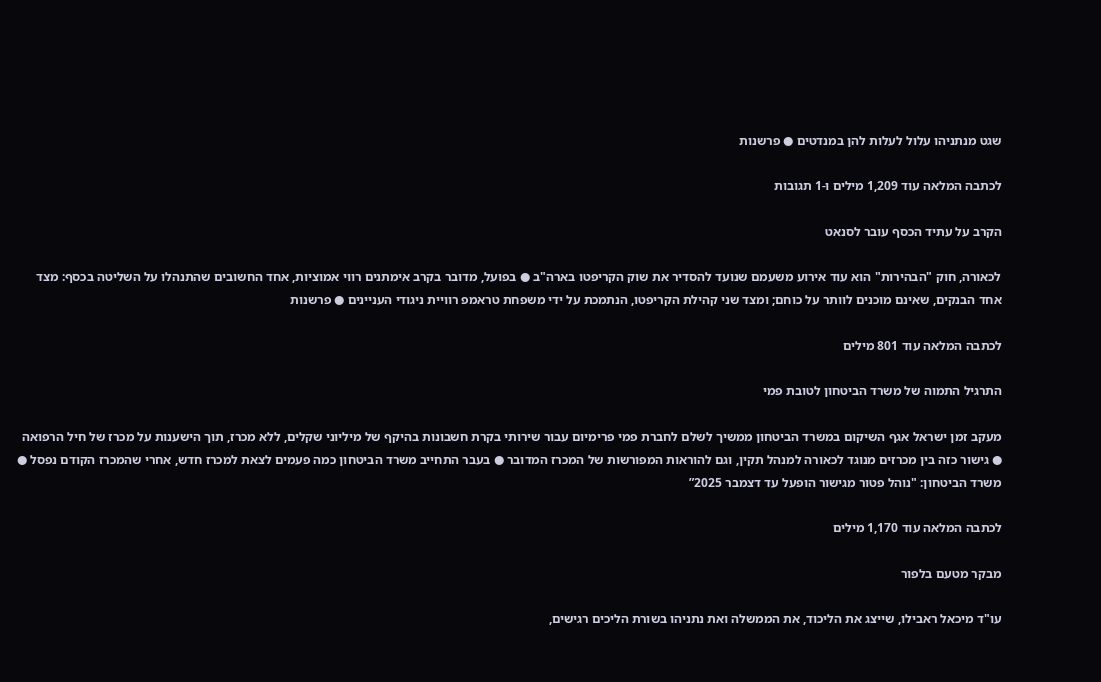שגט מנתניהו עלול לעלות להן במנדטים ● פרשנות

לכתבה המלאה עוד 1,209 מילים ו-1 תגובות

הקרב על עתיד הכסף עובר לסנאט

לכאורה, חוק "הבהירות" הוא עוד אירוע משעמם שנועד להסדיר את שוק הקריפטו בארה"ב ● בפועל, מדובר בקרב אימתנים רווי אמוציות, אחד החשובים שהתנהלו על השליטה בכסף: מצד אחד הבנקים, שאינם מוכנים לוותר על כוחם; ומצד שני קהילת הקריפטו, הנתמכת על ידי משפחת טראמפ רוויית ניגודי העניינים ● פרשנות

לכתבה המלאה עוד 801 מילים

התרגיל התמוה של משרד הביטחון לטובת פמי

מעקב זמן ישראל אגף השיקום במשרד הביטחון ממשיך לשלם לחברת פמי פרימיום עבור שירותי בקרת חשבונות בהיקף של מיליוני שקלים, ללא מכרז, תוך הישענות על מכרז של חיל הרפואה ● גישור כזה בין מכרזים מנוגד לכאורה למנהל תקין, וגם להוראות המפורשות של המכרז המדובר ● בעבר התחייב משרד הביטחון כמה פעמים לצאת למכרז חדש, אחרי שהמכרז הקודם נפסל ● משרד הביטחון: "נוהל פטור מגישור הופעל עד דצמבר 2025”

לכתבה המלאה עוד 1,170 מילים

מבקר מטעם בלפור

עו"ד מיכאל ראבילו, שייצג את הליכוד, את הממשלה ואת נתניהו בשורת הליכים רגישים,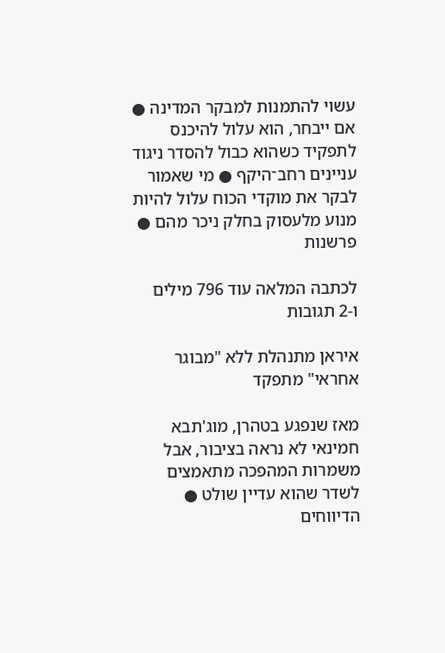עשוי להתמנות למבקר המדינה ● אם ייבחר, הוא עלול להיכנס לתפקיד כשהוא כבול להסדר ניגוד עניינים רחב־היקף ● מי שאמור לבקר את מוקדי הכוח עלול להיות מנוע מלעסוק בחלק ניכר מהם ● פרשנות

לכתבה המלאה עוד 796 מילים ו-2 תגובות

איראן מתנהלת ללא "מבוגר אחראי" מתפקד

מאז שנפגע בטהרן, מוג'תבא חמינאי לא נראה בציבור, אבל משמרות המהפכה מתאמצים לשדר שהוא עדיין שולט ● הדיווחים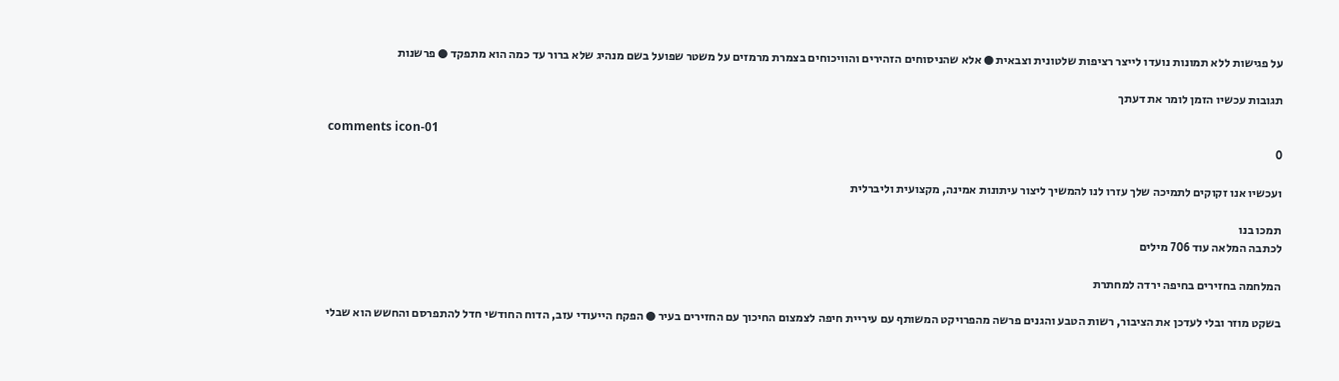על פגישות ללא תמונות נועדו לייצר רציפות שלטונית וצבאית ● אלא שהניסוחים הזהירים והוויכוחים בצמרת מרמזים על משטר שפועל בשם מנהיג שלא ברור עד כמה הוא מתפקד ● פרשנות

תגובות עכשיו הזמן לומר את דעתך

comments icon-01
0

ועכשיו אנו זקוקים לתמיכה שלך עזרו לנו להמשיך ליצור עיתונות אמינה, מקצועית וליברלית

תמכו בנו
לכתבה המלאה עוד 706 מילים

המלחמה בחזירים בחיפה ירדה למחתרת

בשקט מוזר ובלי לעדכן את הציבור, רשות הטבע והגנים פרשה מהפרויקט המשותף עם עיריית חיפה לצמצום החיכוך עם החזירים בעיר ● הפקח הייעודי עזב, הדוח החודשי חדל להתפרסם והחשש הוא שבלי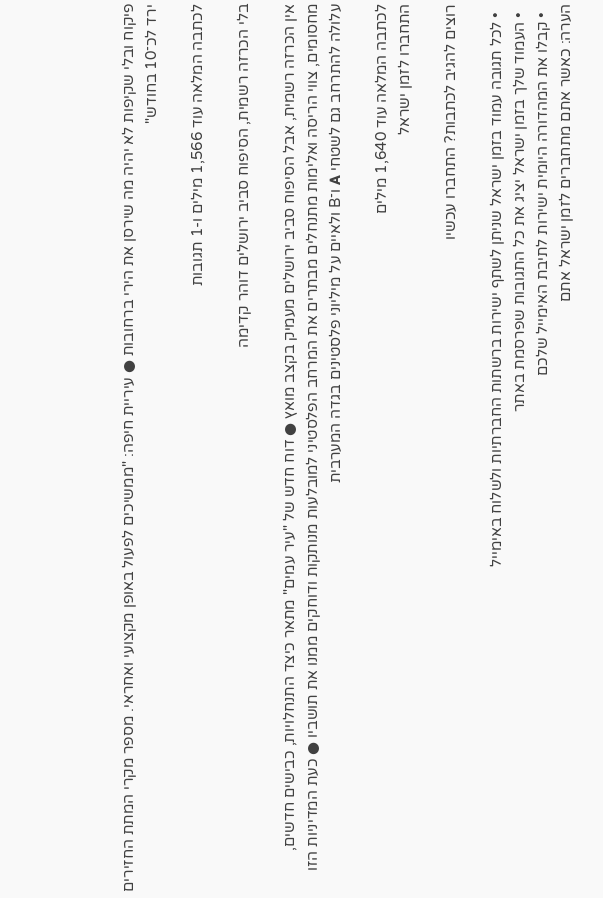פיקוח ובלי שקיפות לא יהיה מה שירסן את הירי ברחובות ● עיריית חיפה: "ממשיכים לפעול באופן מקצועי ואחראי. מספר מקרי המתת החזירים ירד לכ־10 בחודש"

לכתבה המלאה עוד 1,566 מילים ו-1 תגובות

בלי הכרזה רשמית, הסיפוח סביב ירושלים דוהר קדימה

אין הכרזה רשמית, אבל הסיפוח סביב ירושלים מעמיק בקצב מואץ ● דוח חדש של "עיר עמים" מתאר כיצד התנחלויות, כבישים חדשים, מחסומים, צווי הריסה ואלימות מתנחלים מבתרים את המרחב הפלסטיני למובלעות מנותקות ודוחקים ממנו את תושביו ● כעת המדיניות הזו עלולה להתרחב גם לשטחי A ו־B ולאיים על מיליוני פלסטינים בגדה המערבית

לכתבה המלאה עוד 1,640 מילים
התחברו לזמן ישראל

רוצים להגיב לכתבות? התחברו עכשיו

  • לכל תגובה עמוד בזמן ישראל שניתן לשתף ישירות ברשתות החברתיות ולשלוח באימייל
  • העמוד שלך בזמן ישראל יציג את כל התגובות שפרסמת באתר
  • קבלו את המהדורה היומית ישירות לתיבת האימייל שלכם
הערה: כאשר אתם מתחברים לזמן ישראל אתם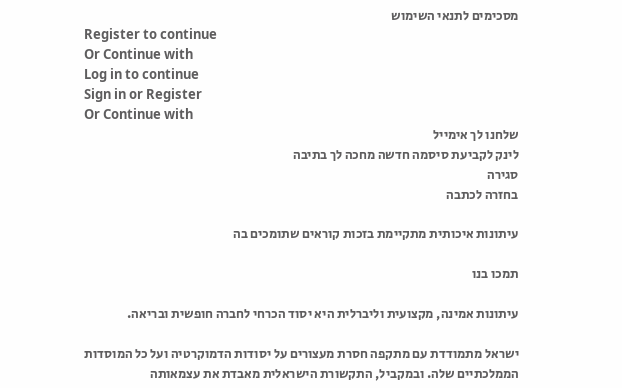מסכימים לתנאי השימוש
Register to continue
Or Continue with
Log in to continue
Sign in or Register
Or Continue with
שלחנו לך אימייל
לינק לקביעת סיסמה חדשה מחכה לך בתיבה
סגירה
בחזרה לכתבה

עיתונות איכותית מתקיימת בזכות קוראים שתומכים בה

תמכו בנו

עיתונות אמינה, מקצועית וליברלית היא יסוד הכרחי לחברה חופשית ובריאה.

ישראל מתמודדת עם מתקפה חסרת מעצורים על יסודות הדמוקרטיה ועל כל המוסדות הממלכתיים שלה. ובמקביל, התקשורת הישראלית מאבדת את עצמאותה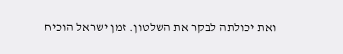ואת יכולתה לבקר את השלטון. זמן ישראל הוכיח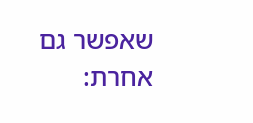שאפשר גם אחרת: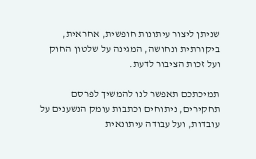שניתן ליצור עיתונות חופשית, אחראית, ביקורתית ונחושה, המגינה על שלטון החוק ועל זכות הציבור לדעת.

תמיכתכם תאפשר לנו להמשיך לפרסם תחקירים, ניתוחים וכתבות עומק הנשענים על עובדות, ועל עבודה עיתונאית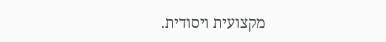מקצועית ויסודית.